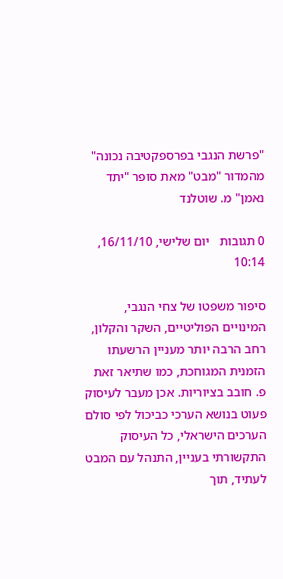"פרשת הנגבי בפרספקטיבה נכונה" מהמדור "מבט" מאת סופר "יתד נאמן" מ. שוטלנד

0 תגובות   יום שלישי, 16/11/10, 10:14

סיפור משפטו של צחי הנגבי, המינויים הפוליטיים, השקר והקלון, רחב הרבה יותר מעניין הרשעתו הזמנית המגוחכת, כמו שתיאר זאת פ. חובב בציוריות. אכן מעבר לעיסוק פעוט בנושא הערכי כביכול לפי סולם הערכים הישראלי, כל העיסוק התקשורתי בעניין, התנהל עם המבט לעתיד, תוך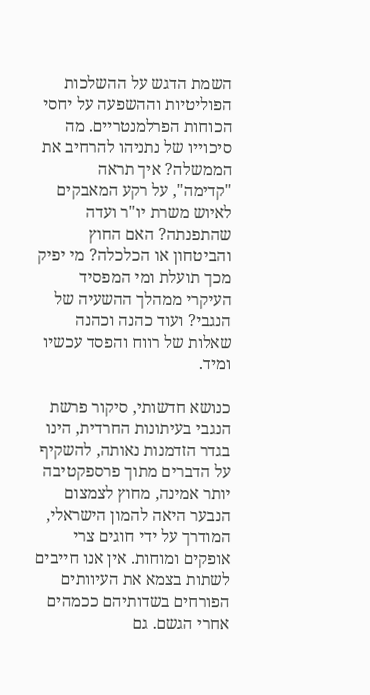השמת הדגש על ההשלכות הפוליטיות וההשפעה על יחסי הכוחות הפרלמנטריים. מה סיכוייו של נתניהו להרחיב את הממשלה? איך תראה "קדימה", על רקע המאבקים לאיוש משרת יו"ר ועדה שהתפנתה? האם החוץ והביטחון או הכלכלה? מי יפיק מכך תועלת ומי המפסיד העיקרי ממהלך ההשעיה של הנגבי? ועוד כהנה וכהנה שאלות של רווח והפסד עכשיו ומיד.

כנושא חדשותי, סיקור פרשת הנגבי בעיתונות החרדית, הינו בגדר הזדמנות נאותה, להשקיף על הדברים מתוך פרספקטיבה יותר אמינה, מחוץ לצמצום הנבער היאה להמון הישראלי, המודרך על ידי חוגים צרי אופקים ומוחות. אין אנו חייבים לשתות בצמא את העיוותים הפורחים בשדותיהם ככמהים אחרי הגשם. גם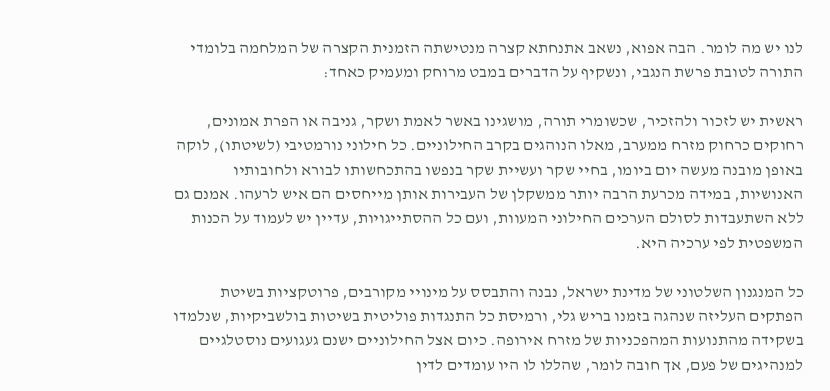לנו יש מה לומר. הבה אפוא, נשאב אתנחתא קצרה מנטישתה הזמנית הקצרה של המלחמה בלומדי התורה לטובת פרשת הנגבי, ונשקיף על הדברים במבט מרוחק ומעמיק כאחד:

ראשית יש לזכור ולהזכיר, שכשומרי תורה, מושגינו באשר לאמת ושקר, גניבה או הפרת אמונים, רחוקים כרחוק מזרח ממערב, מאלו הנוהגים בקרב החילוניים. כל חילוני נורמטיבי (לשיטתו), לוקה באופן מובנה מעשה יום ביומו, בחיי שקר ועשיית שקר בנפשו בהתכחשותו לבורא ולחובותיו האנושיות, במידה מכרעת הרבה יותר ממשקלן של העבירות אותן מייחסים הם איש לרעהו. אמנם גם ללא השתעבדות לסולם הערכים החילוני המעוות, ועם כל ההסתייגויות, עדיין יש לעמוד על הכנות המשפטית לפי ערכיה היא.

כל המנגנון השלטוני של מדינת ישראל, נבנה והתבסס על מינויי מקורבים, פרוטקציות בשיטת הפתקים העליזה שנהגה בזמנו בריש גלי, ורמיסת כל התנגדות פוליטית בשיטות בולשביקיות, שנלמדו בשקידה מהתנועות המהפכניות של מזרח אירופה. כיום אצל החילוניים ישנם געגועים נוסטלגיים למנהיגים של פעם, אך חובה לומר, שהללו לו היו עומדים לדין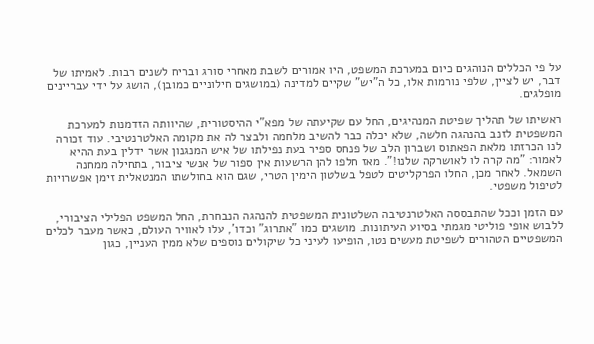על פי הכללים הנוהגים כיום במערכת המשפט, היו אמורים לשבת מאחרי סורג ובריח לשנים רבות. לאמיתו של דבר, יש לציין, שלפי נורמות אלו, כל ה"יש" שקיים למדינה (במושגים חילוניים כמובן), הושג על ידי עבריינים מופלגים.

ראשיתו של תהליך שפיטת המנהיגים, החל עם שקיעתה של מפא"י ההיסטורית, שהיוותה הזדמנות למערכת המשפטית לזנב בהנהגה חלשה, שלא יכלה כבר להשיב מלחמה ולבצר לה את מקומה האלטרנטיבי. עוד זכורה לנו הכרזתו מלאת הפאתוס ושברון הלב של פנחס ספיר בעת נפילתו של איש המנגנון אשר ידלין בעת ההיא לאמור: "מה קרה לו לאושרקה שלנו!". מאז חלפו להן הרשעות אין ספור של אנשי ציבור, בתחילה ממחנה השמאל. לאחר מכן, החלו הפרקליטים לטפל בשלטון הימין הטרי, שגם הוא בחולשתו המנטאלית זימן אפשרויות לטיפול משפטי.

עם הזמן וככל שהתבססה האלטרנטיבה השלטונית המשפטית להנהגה הנבחרת, החל המשפט הפלילי הציבורי, ללבוש אופי פוליטי מגמתי בסיוע העיתונות. מושגים כמו "אתרוג" וכדו', עלו לאוויר העולם, כאשר מעבר לכלים המשפטיים הטהורים לשפיטת מעשים נטו, הופיעו לעיני כל שיקולים נוספים שלא ממין העניין, כגון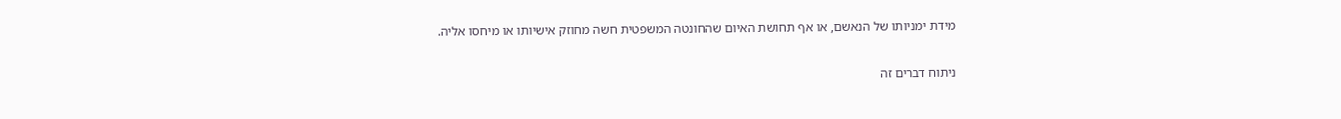מידת ימניותו של הנאשם, או אף תחושת האיום שהחונטה המשפטית חשה מחוזק אישיותו או מיחסו אליה.

ניתוח דברים זה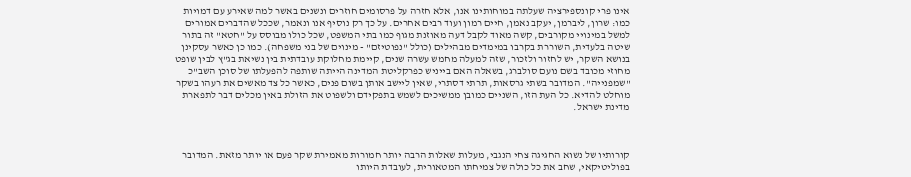אינו פרי קונספירציה שעלתה במוחותינו אנו, אלא חזרה על פרסומים חוזרים ונשנים באשר למה שאירע עם דמויות כמו: שרון, ליברמן, יעקב נאמן, חיים רמון ועוד רבים אחרים. על כך רק נוסיף אנו ונאמר, שככל שהדברים אמורים למשל במינויי מקורבים, קשה מאוד לקבל דעה מאוזנת מגוף כמו בתי המשפט, שכל כולו מבוסס על "חטא" זה בתור שיטה בלעדית, השוררת בקרבו במימדים מבהילים (כולל "נפוטיזם" - מינוים של בני משפחה). כמו כן כאשר עסקינן בנושא השקר, יש לחזור ולזכור, שזה למעלה מחמש עשרה שנים, קיימת מחלוקת עובדתית בין נשיאת בג"ץ לבין שופט מחוזי מכובד בשם נועם סולברג, בשאלה האם בייניש כפרקליטת המדינה הייתה שותפה להפעלתו של סוכן השב"כ "שמפנייה". המדובר בשתי גרסאות, תרתי דסתרי, שאין ליישב אותן בשום פנים, כאשר כל צד מאשים את רעהו בשקר מוחלט להדיא. כל העת הזו, השניים כמובן ממשיכים לשמש בתפקידם ולשפוט את הזולת באין מכלים דבר לתפארת מדינת ישראל.



קורותיו של נשוא החגיגה צחי הנגבי, מעלות שאלות הרבה יותר חמורות מאמירת שקר פעם או יותר מזאת. המדובר בפוליטיקאי, שחב את כל כולה של צמיחתו המטאורית, לעובדת היותו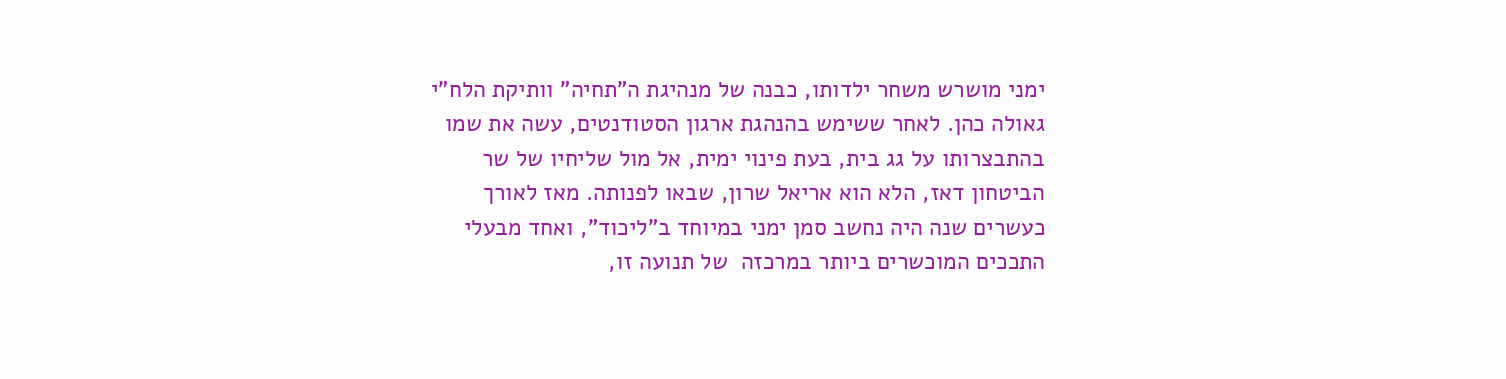ימני מושרש משחר ילדותו, כבנה של מנהיגת ה"תחיה" וותיקת הלח"י גאולה כהן. לאחר ששימש בהנהגת ארגון הסטודנטים, עשה את שמו בהתבצרותו על גג בית, בעת פינוי ימית, אל מול שליחיו של שר הביטחון דאז, הלא הוא אריאל שרון, שבאו לפנותה. מאז לאורך כעשרים שנה היה נחשב סמן ימני במיוחד ב"ליכוד", ואחד מבעלי התככים המוכשרים ביותר במרכזה  של תנועה זו,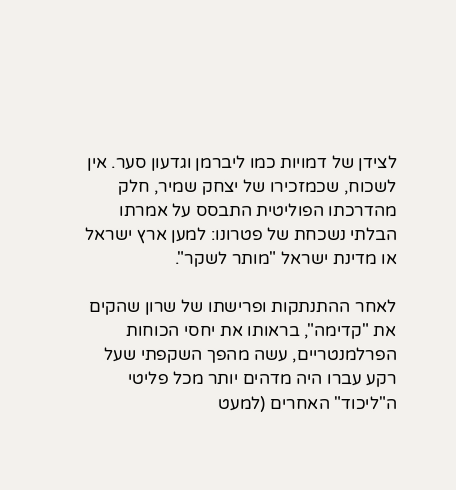לצידן של דמויות כמו ליברמן וגדעון סער. אין לשכוח, שכמזכירו של יצחק שמיר, חלק מהדרכתו הפוליטית התבסס על אמרתו הבלתי נשכחת של פטרונו: למען ארץ ישראל או מדינת ישראל "מותר לשקר".

לאחר ההתנתקות ופרישתו של שרון שהקים את "קדימה", בראותו את יחסי הכוחות הפרלמנטריים, עשה מהפך השקפתי שעל רקע עברו היה מדהים יותר מכל פליטי ה"ליכוד" האחרים (למעט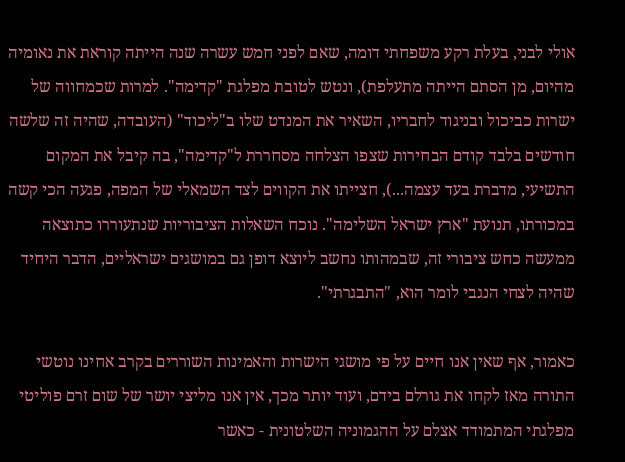אולי לבני, בעלת רקע משפחתי דומה, שאם לפני חמש עשרה שנה הייתה קוראת את נאומיה מהיום, מן הסתם הייתה מתעלפת), ונטש לטובת מפלגת "קדימה". למרות שכמחווה של ישרות כביכול ובניגוד לחבריו, השאיר את המנדט שלו ב"ליכוד" (העובדה, שהיה זה שלשה חודשים בלבד קודם הבחירות שצפו הצלחה מסחררת ל"קדימה", בה קיבל את המקום התשיעי, מדברת בעד עצמה...), חצייתו את הקווים לצד השמאלי של המפה, פגעה הכי קשה במכורתו, תנועת "ארץ ישראל השלימה". נוכח השאלות הציבוריות שנתעוררו כתוצאה ממעשה כחש ציבורי זה, שבמהותו נחשב ליוצא דופן גם במושגים ישראליים, הדבר היחיד שהיה לצחי הנגבי לומר הוא, "התבגרתי".

כאמור, אף שאין אנו חיים על פי מושגי הישרות והאמינות השוררים בקרב אחינו נוטשי התורה מאז לקחו את גורלם בידם, ועוד יותר מכך, אין אנו מליצי יושר של שום זרם פוליטי מפלגתי המתמודד אצלם על ההגמוניה השלטונית - כאשר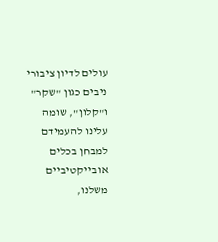עולים לדיון ציבורי ניבים כגון "שקר" ו"קלון", שומה עלינו להעמידם למבחן בכלים אובייקטיביים משלנו,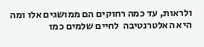ולראות, עד כמה רחוקים הם ממושגים אלו ומה היא האלטרנטיבה  לחיים שלמים כמו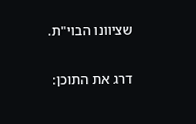שציוונו הבוי"ת.

דרג את התוכן: